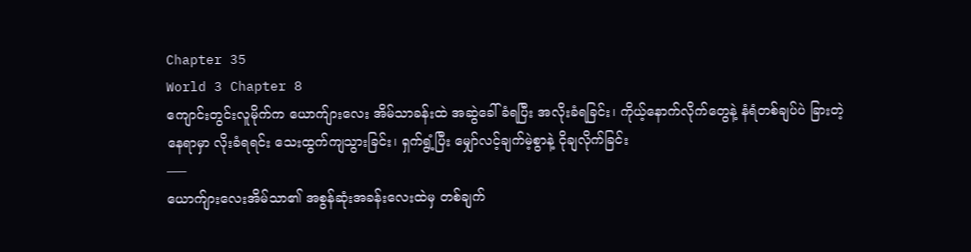Chapter 35
World 3 Chapter 8
ကျောင်းတွင်းလူမိုက်က ယောက်ျားလေး အိမ်သာခန်းထဲ အဆွဲခေါ်ခံရပြီး အလိုးခံရခြင်း၊ ကိုယ့်နောက်လိုက်တွေနဲ့ နံရံတစ်ချပ်ပဲ ခြားတဲ့နေရာမှာ လိုးခံရရင်း သေးထွက်ကျသွားခြင်း၊ ရှက်ရွံ့ပြီး မျှော်လင့်ချက်မဲ့စွာနဲ့ ငိုချလိုက်ခြင်း
—–
ယောက်ျားလေးအိမ်သာ၏ အစွန်ဆုံးအခန်းလေးထဲမှ တစ်ချက်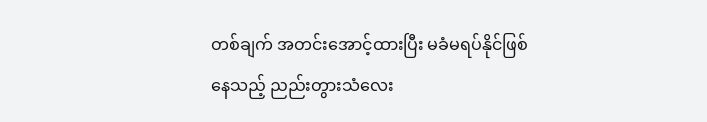တစ်ချက် အတင်းအောင့်ထားပြီး မခံမရပ်နိုင်ဖြစ်နေသည့် ညည်းတွားသံလေး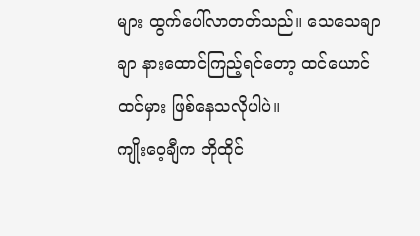များ ထွက်ပေါ်လာတတ်သည်။ သေသေချာချာ နားထောင်ကြည့်ရင်တော့ ထင်ယောင်ထင်မှား ဖြစ်နေသလိုပါပဲ။
ကျိုးဝေ့ချီက ဘိုထိုင်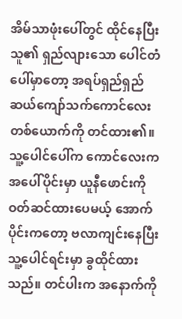အိမ်သာဖုံးပေါ်တွင် ထိုင်နေပြီး သူ၏ ရှည်လျားသော ပေါင်တံပေါ်မှာတော့ အရပ်ရှည်ရှည် ဆယ်ကျော်သက်ကောင်လေးတစ်ယောက်ကို တင်ထား၏။
သူ့ပေါင်ပေါ်က ကောင်လေးက အပေါ်ပိုင်းမှာ ယူနီဖောင်းကို ဝတ်ဆင်ထားပေမယ့် အောက်ပိုင်းကတော့ ဗလာကျင်းနေပြီး သူ့ပေါင်ရင်းမှာ ခွထိုင်ထားသည်။ တင်ပါးက အနောက်ကို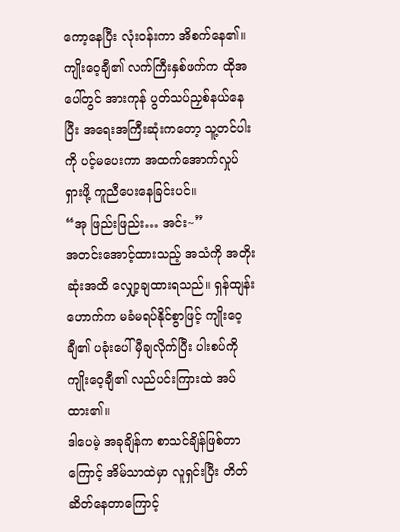ကော့နေပြီး လုံးဝန်းကာ အိစက်နေ၏။ ကျိုးဝေ့ချီ၏ လက်ကြီးနှစ်ဖက်က ထိုအပေါ်တွင် အားကုန် ပွတ်သပ်ညှစ်နယ်နေပြီး အရေးအကြီးဆုံးကတော့ သူ့တင်ပါးကို ပင့်မပေးကာ အထက်အောက်လှုပ်ရှားဖို့ ကူညီပေးနေခြင်းပင်။
“အု ဖြည်းဖြည်း… အင်း~”
အတင်းအောင့်ထားသည့် အသံကို အတိုးဆုံးအထိ လျှော့ချထားရသည်။ ရှန်ထျန်းဟောက်က မခံမရပ်နိုင်စွာဖြင့် ကျိုးဝေ့ချီ၏ ပခုံးပေါ် မှီချလိုက်ပြီး ပါးစပ်ကို ကျိုးဝေ့ချီ၏ လည်ပင်းကြားထဲ အပ်ထား၏။
ဒါပေမဲ့ အခုချိန်က စာသင်ချိန်ဖြစ်တာကြောင့် အိမ်သာထဲမှာ လူရှင်းပြီး တိတ်ဆိတ်နေတာကြောင့်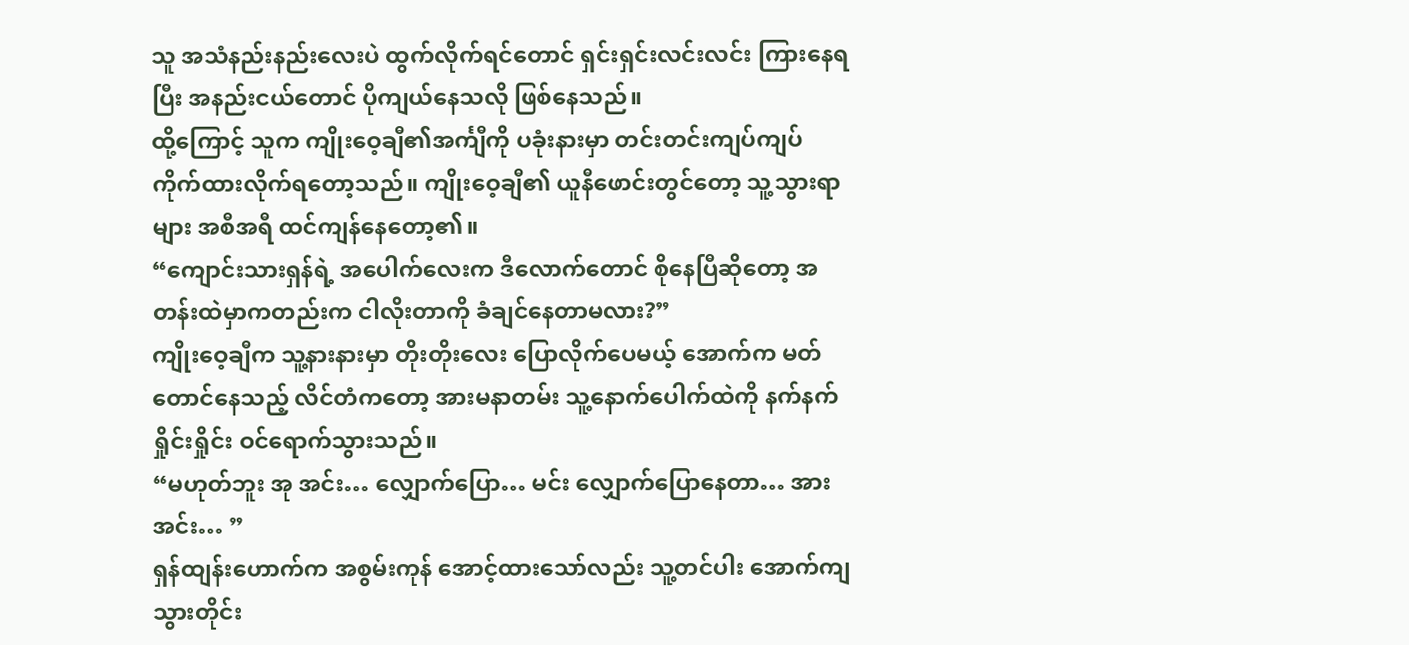သူ အသံနည်းနည်းလေးပဲ ထွက်လိုက်ရင်တောင် ရှင်းရှင်းလင်းလင်း ကြားနေရပြီး အနည်းငယ်တောင် ပိုကျယ်နေသလို ဖြစ်နေသည်။
ထို့ကြောင့် သူက ကျိုးဝေ့ချီ၏အင်္ကျီကို ပခုံးနားမှာ တင်းတင်းကျပ်ကျပ် ကိုက်ထားလိုက်ရတော့သည်။ ကျိုးဝေ့ချီ၏ ယူနီဖောင်းတွင်တော့ သူ့သွားရာများ အစီအရီ ထင်ကျန်နေတော့၏။
“ကျောင်းသားရှန်ရဲ့ အပေါက်လေးက ဒီလောက်တောင် စိုနေပြီဆိုတော့ အတန်းထဲမှာကတည်းက ငါလိုးတာကို ခံချင်နေတာမလား?”
ကျိုးဝေ့ချီက သူ့နားနားမှာ တိုးတိုးလေး ပြောလိုက်ပေမယ့် အောက်က မတ်တောင်နေသည့် လိင်တံကတော့ အားမနာတမ်း သူ့နောက်ပေါက်ထဲကို နက်နက်ရှိုင်းရှိုင်း ဝင်ရောက်သွားသည်။
“မဟုတ်ဘူး အု အင်း… လျှောက်ပြော… မင်း လျှောက်ပြောနေတာ… အား အင်း… ”
ရှန်ထျန်းဟောက်က အစွမ်းကုန် အောင့်ထားသော်လည်း သူ့တင်ပါး အောက်ကျသွားတိုင်း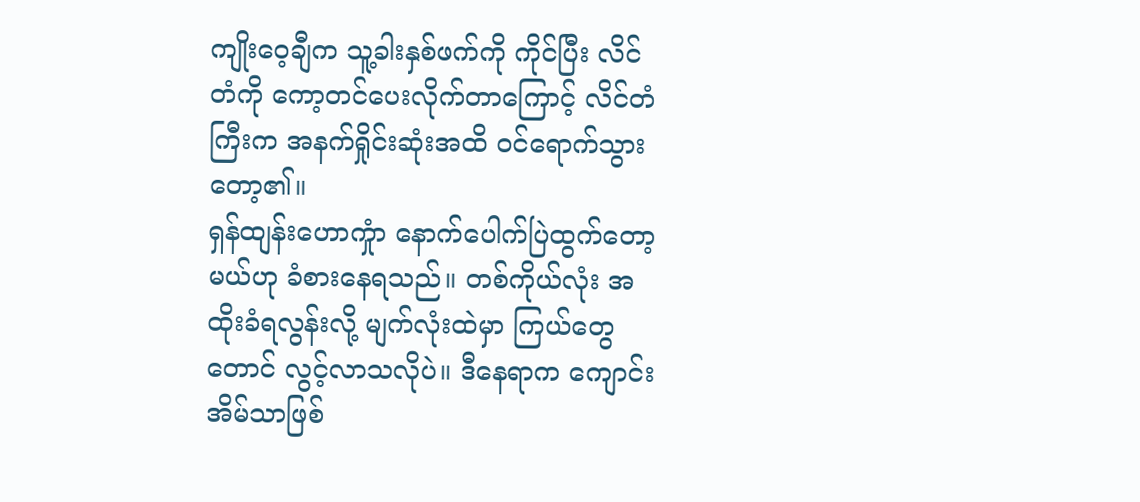ကျိုးဝေ့ချီက သူ့ခါးနှစ်ဖက်ကို ကိုင်ပြီး လိင်တံကို ကော့တင်ပေးလိုက်တာကြောင့် လိင်တံကြီးက အနက်ရှိုင်းဆုံးအထိ ဝင်ရောက်သွားတော့၏။
ရှန်ထျန်းဟောကှုံာ နောက်ပေါက်ပြဲထွက်တော့မယ်ဟု ခံစားနေရသည်။ တစ်ကိုယ်လုံး အထိုးခံရလွန်းလို့ မျက်လုံးထဲမှာ ကြယ်တွေတောင် လွင့်လာသလိုပဲ။ ဒီနေရာက ကျောင်းအိမ်သာဖြစ်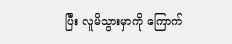ပြီး လူမိသွားမှာကို ကြောက်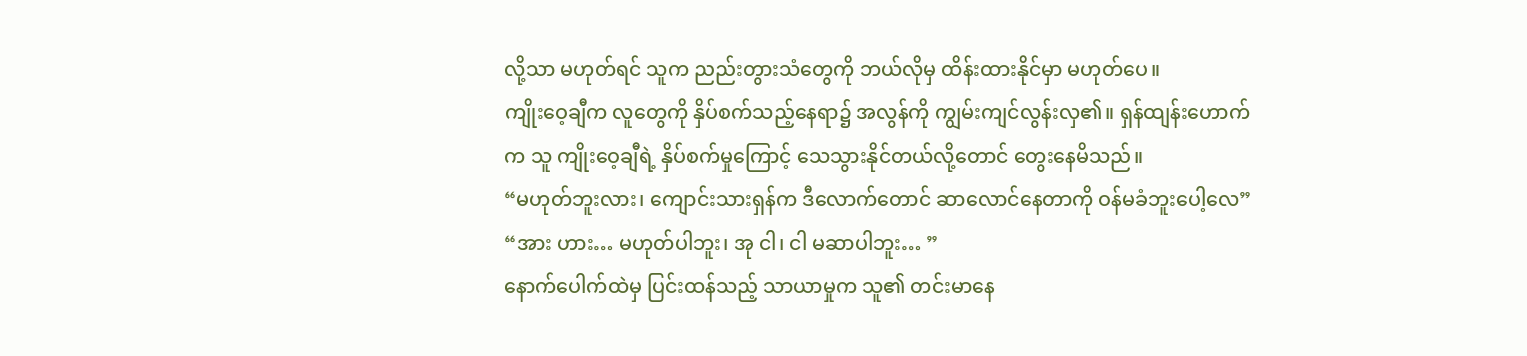လို့သာ မဟုတ်ရင် သူက ညည်းတွားသံတွေကို ဘယ်လိုမှ ထိန်းထားနိုင်မှာ မဟုတ်ပေ။
ကျိုးဝေ့ချီက လူတွေကို နှိပ်စက်သည့်နေရာ၌ အလွန်ကို ကျွမ်းကျင်လွန်းလှ၏။ ရှန်ထျန်းဟောက်က သူ ကျိုးဝေ့ချီရဲ့ နှိပ်စက်မှုကြောင့် သေသွားနိုင်တယ်လို့တောင် တွေးနေမိသည်။
“မဟုတ်ဘူးလား၊ ကျောင်းသားရှန်က ဒီလောက်တောင် ဆာလောင်နေတာကို ဝန်မခံဘူးပေါ့လေ”
“အား ဟား… မဟုတ်ပါဘူး၊ အု ငါ၊ ငါ မဆာပါဘူး… ”
နောက်ပေါက်ထဲမှ ပြင်းထန်သည့် သာယာမှုက သူ၏ တင်းမာနေ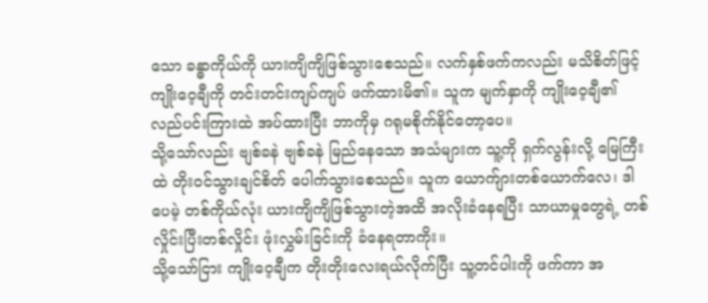သော ခန္ဓာကိုယ်ကို ယားကျိကျိဖြစ်သွားစေသည်။ လက်နှစ်ဖက်ကလည်း မသိစိတ်ဖြင့် ကျိုးဝေ့ချီကို တင်းတင်းကျပ်ကျပ် ဖက်ထားမိ၏။ သူက မျက်နှာကို ကျိုးဝေ့ချီ၏ လည်ပင်းကြားထဲ အပ်ထားပြီး ဘာကိုမှ ဂရုမစိုက်နိုင်တော့ပေ။
သို့သော်လည်း ဗျစ်ခနဲ ဗျစ်ခနဲ မြည်နေသော အသံများက သူ့ကို ရှက်လွန်းလို့ မြေကြီးထဲ တိုးဝင်သွားချင်စိတ် ပေါက်သွားစေသည်။ သူက ယောက်ျားတစ်ယောက်လေ၊ ဒါပေမဲ့ တစ်ကိုယ်လုံး ယားကျိကျိဖြစ်သွားတဲ့အထိ အလိုးခံနေရပြီး သာယာမှုတွေရဲ့ တစ်လှိုင်းပြီးတစ်လှိုင်း ဖုံးလွှမ်းခြင်းကို ခံနေရတာကိုး။
သို့သော်ငြား ကျိုးဝေ့ချီက တိုးတိုးလေးရယ်လိုက်ပြီး သူ့တင်ပါးကို ဖက်ကာ အ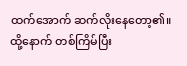ထက်အောက် ဆက်လိုးနေတော့၏။
ထို့နောက် တစ်ကြိမ်ပြီး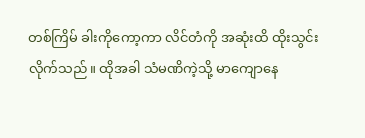တစ်ကြိမ် ခါးကိုကော့ကာ လိင်တံကို အဆုံးထိ ထိုးသွင်းလိုက်သည်။ ထိုအခါ သံမဏိကဲ့သို့ မာကျောနေ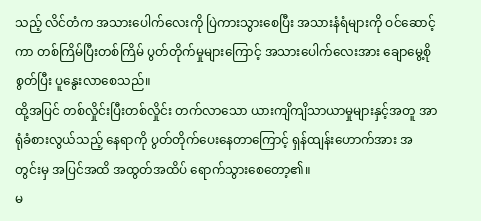သည့် လိင်တံက အသားပေါက်လေးကို ပြဲကားသွားစေပြီး အသားနံရံများကို ဝင်ဆောင့်ကာ တစ်ကြိမ်ပြီးတစ်ကြိမ် ပွတ်တိုက်မှုများကြောင့် အသားပေါက်လေးအား ချောမွေ့စိုစွတ်ပြီး ပူနွေးလာစေသည်။
ထို့အပြင် တစ်လှိုင်းပြီးတစ်လှိုင်း တက်လာသော ယားကျိကျိသာယာမှုများနှင့်အတူ အာရုံခံစားလွယ်သည့် နေရာကို ပွတ်တိုက်ပေးနေတာကြောင့် ရှန်ထျန်းဟောက်အား အတွင်းမှ အပြင်အထိ အထွတ်အထိပ် ရောက်သွားစေတော့၏။
မ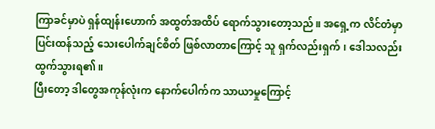ကြာခင်မှာပဲ ရှန်ထျန်းဟောက် အထွတ်အထိပ် ရောက်သွားတော့သည်။ အရှေ့က လိင်တံမှာ ပြင်းထန်သည့် သေးပေါက်ချင်စိတ် ဖြစ်လာတာကြောင့် သူ ရှက်လည်းရှက်၊ ဒေါသလည်း ထွက်သွားရ၏။
ပြီးတော့ ဒါတွေအကုန်လုံးက နောက်ပေါက်က သာယာမှုကြောင့်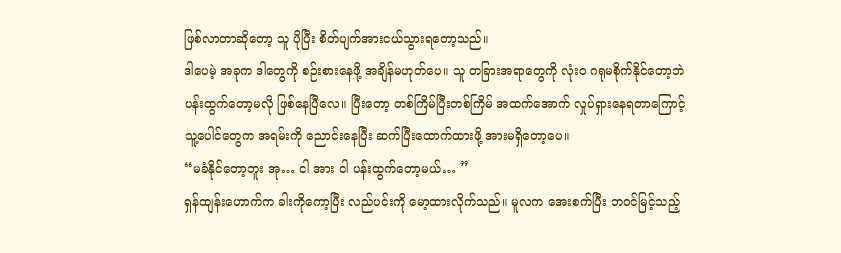ဖြစ်လာတာဆိုတော့ သူ ပိုပြီး စိတ်ပျက်အားငယ်သွားရတော့သည်။
ဒါပေမဲ့ အခုက ဒါတွေကို စဉ်းစားနေဖို့ အချိန်မဟုတ်ပေ။ သူ တခြားအရာတွေကို လုံးဝ ဂရုမစိုက်နိုင်တော့ဘဲ ပန်းထွက်တော့မလို ဖြစ်နေပြီလေ။ ပြီးတော့ တစ်ကြိမ်ပြီးတစ်ကြိမ် အထက်အောက် လှုပ်ရှားနေရတာကြောင့် သူ့ပေါင်တွေက အရမ်းကို ညောင်းနေပြီး ဆက်ပြီးထောက်ထားဖို့ အားမရှိတော့ပေ။
“မခံနိုင်တော့ဘူး အု… ငါ အား ငါ ပန်းထွက်တော့မယ်… ”
ရှန်ထျန်းဟောက်က ခါးကိုကော့ပြီး လည်ပင်းကို မော့ထားလိုက်သည်။ မူလက အေးစက်ပြီး ဘဝင်မြင့်သည့်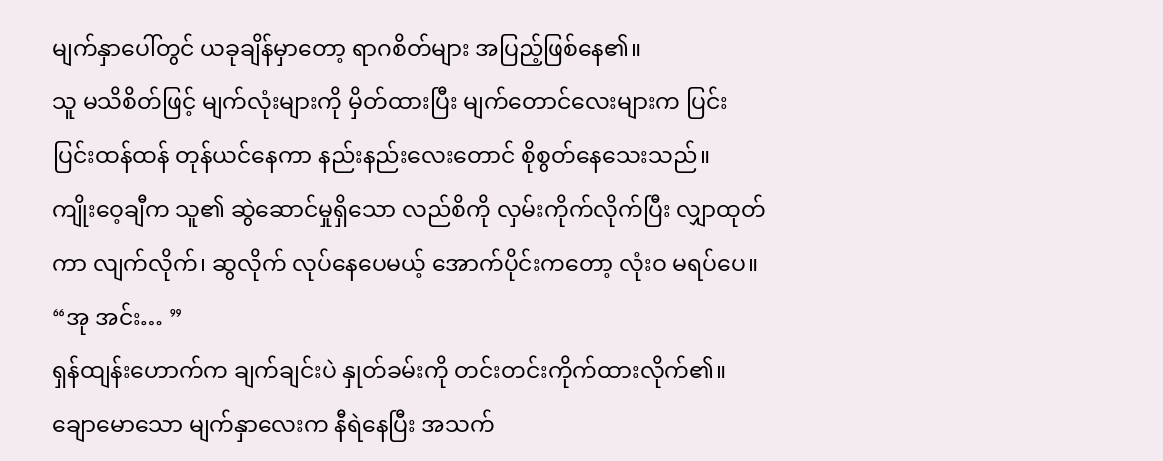မျက်နှာပေါ်တွင် ယခုချိန်မှာတော့ ရာဂစိတ်များ အပြည့်ဖြစ်နေ၏။
သူ မသိစိတ်ဖြင့် မျက်လုံးများကို မှိတ်ထားပြီး မျက်တောင်လေးများက ပြင်းပြင်းထန်ထန် တုန်ယင်နေကာ နည်းနည်းလေးတောင် စိုစွတ်နေသေးသည်။
ကျိုးဝေ့ချီက သူ၏ ဆွဲဆောင်မှုရှိသော လည်စိကို လှမ်းကိုက်လိုက်ပြီး လျှာထုတ်ကာ လျက်လိုက်၊ ဆွလိုက် လုပ်နေပေမယ့် အောက်ပိုင်းကတော့ လုံးဝ မရပ်ပေ။
“အု အင်း… ”
ရှန်ထျန်းဟောက်က ချက်ချင်းပဲ နှုတ်ခမ်းကို တင်းတင်းကိုက်ထားလိုက်၏။
ချောမောသော မျက်နှာလေးက နီရဲနေပြီး အသက်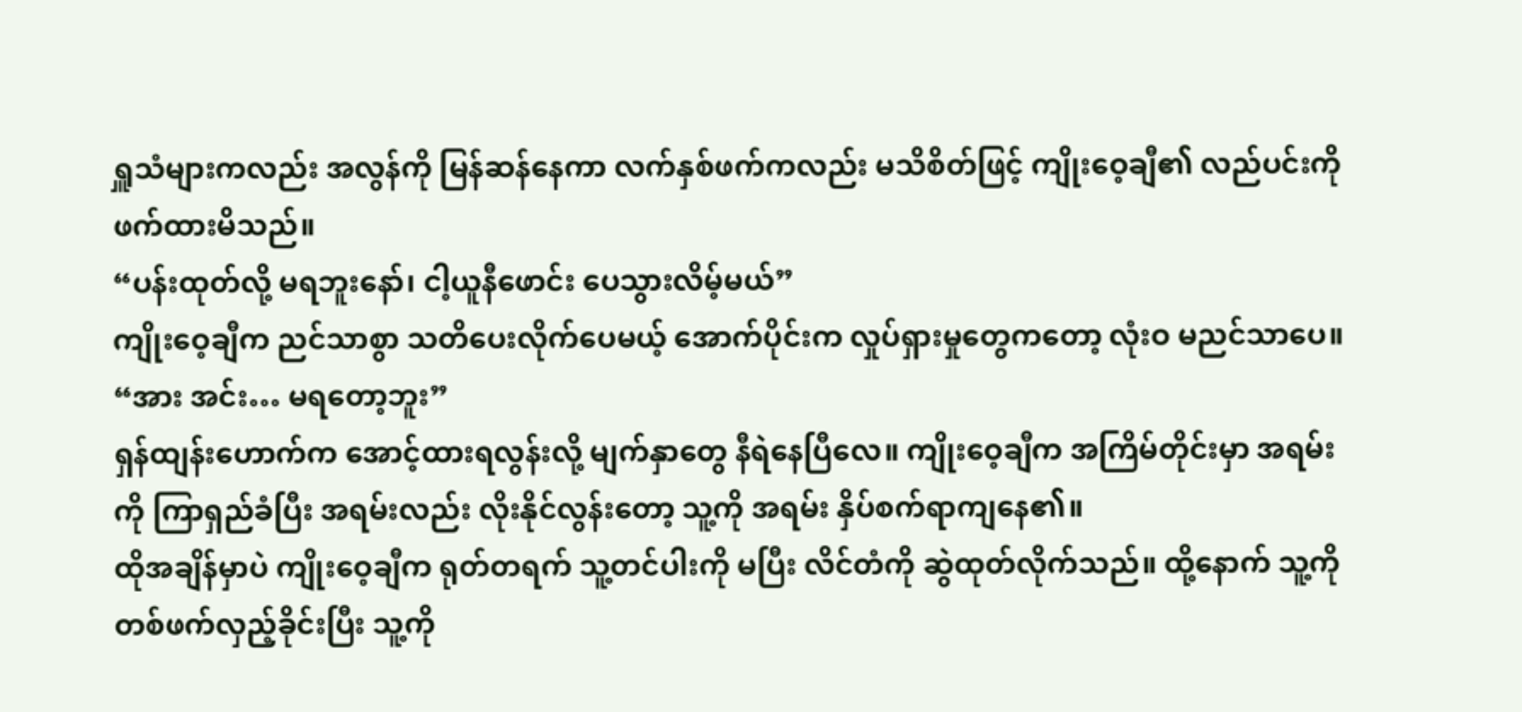ရှူသံများကလည်း အလွန်ကို မြန်ဆန်နေကာ လက်နှစ်ဖက်ကလည်း မသိစိတ်ဖြင့် ကျိုးဝေ့ချီ၏ လည်ပင်းကို ဖက်ထားမိသည်။
“ပန်းထုတ်လို့ မရဘူးနော်၊ ငါ့ယူနီဖောင်း ပေသွားလိမ့်မယ်”
ကျိုးဝေ့ချီက ညင်သာစွာ သတိပေးလိုက်ပေမယ့် အောက်ပိုင်းက လှုပ်ရှားမှုတွေကတော့ လုံးဝ မညင်သာပေ။
“အား အင်း… မရတော့ဘူး”
ရှန်ထျန်းဟောက်က အောင့်ထားရလွန်းလို့ မျက်နှာတွေ နီရဲနေပြီလေ။ ကျိုးဝေ့ချီက အကြိမ်တိုင်းမှာ အရမ်းကို ကြာရှည်ခံပြီး အရမ်းလည်း လိုးနိုင်လွန်းတော့ သူ့ကို အရမ်း နှိပ်စက်ရာကျနေ၏။
ထိုအချိန်မှာပဲ ကျိုးဝေ့ချီက ရုတ်တရက် သူ့တင်ပါးကို မပြီး လိင်တံကို ဆွဲထုတ်လိုက်သည်။ ထို့နောက် သူ့ကို တစ်ဖက်လှည့်ခိုင်းပြီး သူ့ကို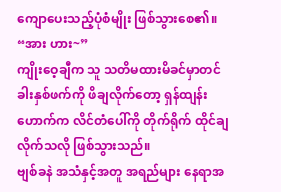ကျောပေးသည့်ပုံစံမျိုး ဖြစ်သွားစေ၏။
“အား ဟား~”
ကျိုးဝေ့ချီက သူ သတိမထားမိခင်မှာတင် ခါးနှစ်ဖက်ကို ဖိချလိုက်တော့ ရှန်ထျန်းဟောက်က လိင်တံပေါ်ကို တိုက်ရိုက် ထိုင်ချလိုက်သလို ဖြစ်သွားသည်။
ဗျစ်ခနဲ အသံနှင့်အတူ အရည်များ နေရာအ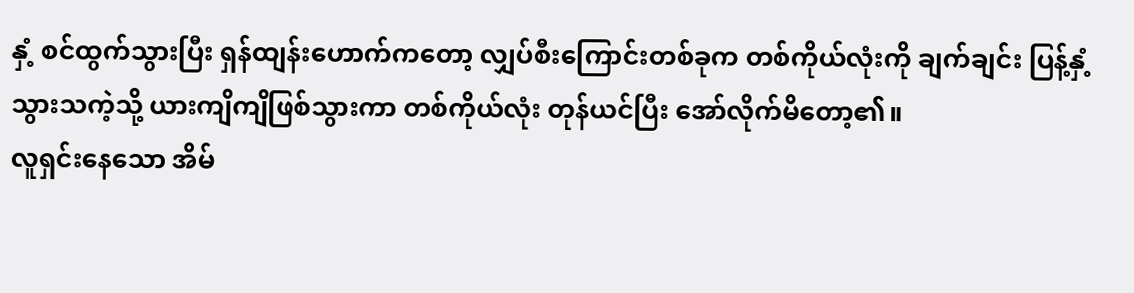နှံ့ စင်ထွက်သွားပြီး ရှန်ထျန်းဟောက်ကတော့ လျှပ်စီးကြောင်းတစ်ခုက တစ်ကိုယ်လုံးကို ချက်ချင်း ပြန့်နှံ့သွားသကဲ့သို့ ယားကျိကျိဖြစ်သွားကာ တစ်ကိုယ်လုံး တုန်ယင်ပြီး အော်လိုက်မိတော့၏။
လူရှင်းနေသော အိမ်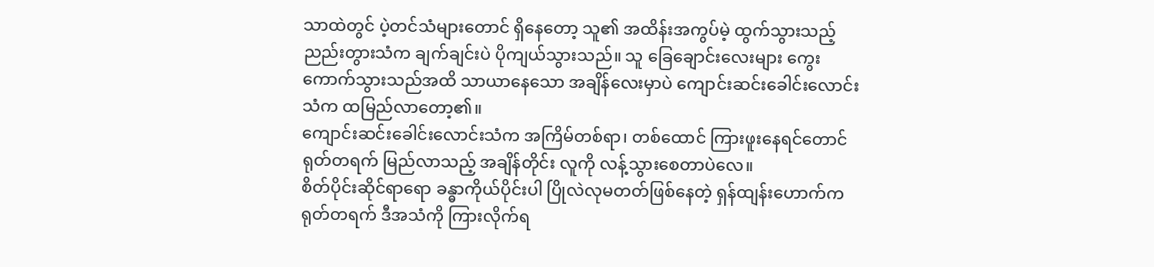သာထဲတွင် ပဲ့တင်သံများတောင် ရှိနေတော့ သူ၏ အထိန်းအကွပ်မဲ့ ထွက်သွားသည့် ညည်းတွားသံက ချက်ချင်းပဲ ပိုကျယ်သွားသည်။ သူ ခြေချောင်းလေးများ ကွေးကောက်သွားသည်အထိ သာယာနေသော အချိန်လေးမှာပဲ ကျောင်းဆင်းခေါင်းလောင်းသံက ထမြည်လာတော့၏။
ကျောင်းဆင်းခေါင်းလောင်းသံက အကြိမ်တစ်ရာ၊ တစ်ထောင် ကြားဖူးနေရင်တောင် ရုတ်တရက် မြည်လာသည့် အချိန်တိုင်း လူကို လန့်သွားစေတာပဲလေ။
စိတ်ပိုင်းဆိုင်ရာရော ခန္ဓာကိုယ်ပိုင်းပါ ပြိုလဲလုမတတ်ဖြစ်နေတဲ့ ရှန်ထျန်းဟောက်က ရုတ်တရက် ဒီအသံကို ကြားလိုက်ရ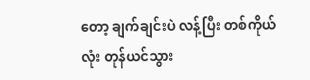တော့ ချက်ချင်းပဲ လန့်ပြီး တစ်ကိုယ်လုံး တုန်ယင်သွား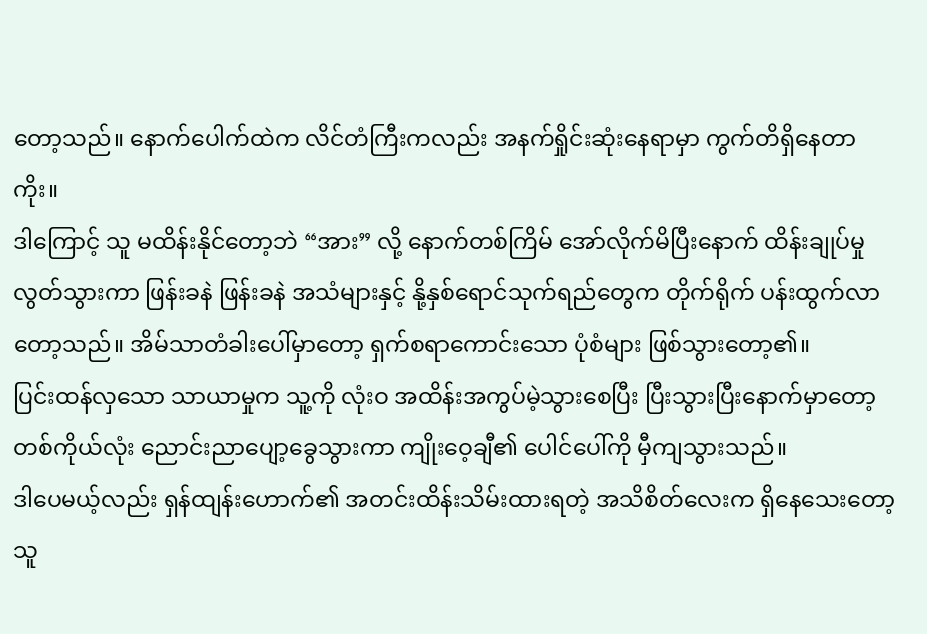တော့သည်။ နောက်ပေါက်ထဲက လိင်တံကြီးကလည်း အနက်ရှိုင်းဆုံးနေရာမှာ ကွက်တိရှိနေတာကိုး။
ဒါကြောင့် သူ မထိန်းနိုင်တော့ဘဲ “အား” လို့ နောက်တစ်ကြိမ် အော်လိုက်မိပြီးနောက် ထိန်းချုပ်မှုလွတ်သွားကာ ဖြန်းခနဲ ဖြန်းခနဲ အသံများနှင့် နို့နှစ်ရောင်သုက်ရည်တွေက တိုက်ရိုက် ပန်းထွက်လာတော့သည်။ အိမ်သာတံခါးပေါ်မှာတော့ ရှက်စရာကောင်းသော ပုံစံများ ဖြစ်သွားတော့၏။
ပြင်းထန်လှသော သာယာမှုက သူ့ကို လုံးဝ အထိန်းအကွပ်မဲ့သွားစေပြီး ပြီးသွားပြီးနောက်မှာတော့ တစ်ကိုယ်လုံး ညောင်းညာပျော့ခွေသွားကာ ကျိုးဝေ့ချီ၏ ပေါင်ပေါ်ကို မှီကျသွားသည်။
ဒါပေမယ့်လည်း ရှန်ထျန်းဟောက်၏ အတင်းထိန်းသိမ်းထားရတဲ့ အသိစိတ်လေးက ရှိနေသေးတော့ သူ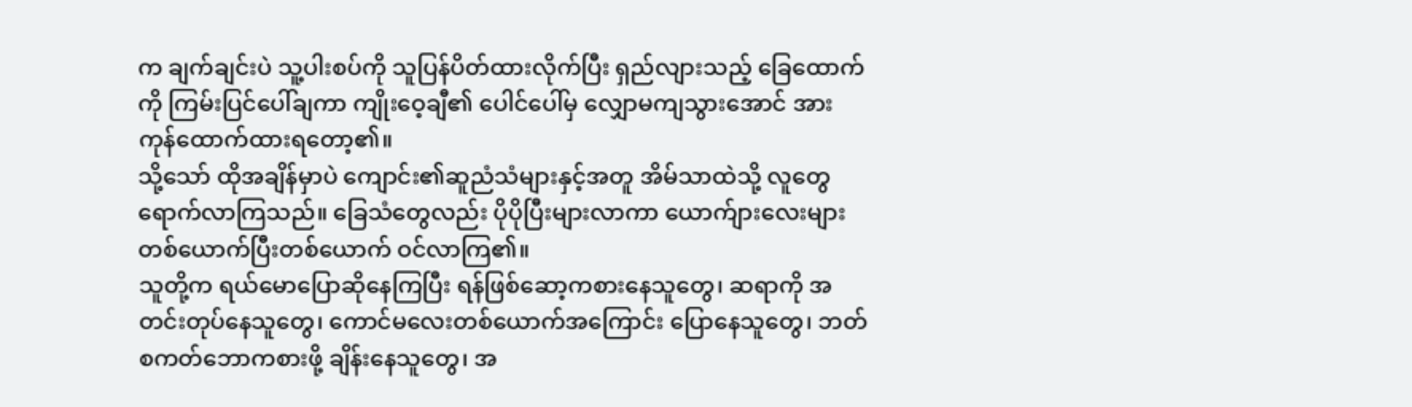က ချက်ချင်းပဲ သူ့ပါးစပ်ကို သူပြန်ပိတ်ထားလိုက်ပြီး ရှည်လျားသည့် ခြေထောက်ကို ကြမ်းပြင်ပေါ်ချကာ ကျိုးဝေ့ချီ၏ ပေါင်ပေါ်မှ လျှောမကျသွားအောင် အားကုန်ထောက်ထားရတော့၏။
သို့သော် ထိုအချိန်မှာပဲ ကျောင်း၏ဆူညံသံများနှင့်အတူ အိမ်သာထဲသို့ လူတွေ ရောက်လာကြသည်။ ခြေသံတွေလည်း ပိုပိုပြီးများလာကာ ယောက်ျားလေးများ တစ်ယောက်ပြီးတစ်ယောက် ဝင်လာကြ၏။
သူတို့က ရယ်မောပြောဆိုနေကြပြီး ရန်ဖြစ်ဆော့ကစားနေသူတွေ၊ ဆရာကို အတင်းတုပ်နေသူတွေ၊ ကောင်မလေးတစ်ယောက်အကြောင်း ပြောနေသူတွေ၊ ဘတ်စကတ်ဘောကစားဖို့ ချိန်းနေသူတွေ၊ အ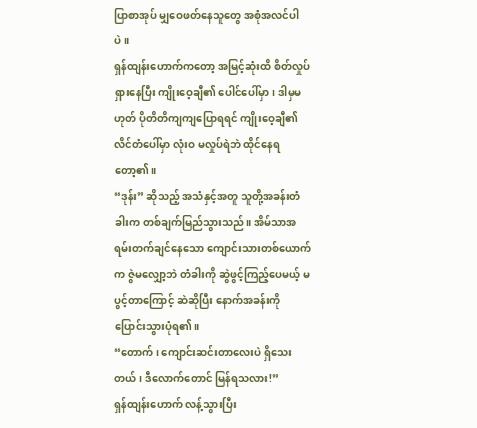ပြာစာအုပ် မျှဝေဖတ်နေသူတွေ အစုံအလင်ပါပဲ။
ရှန်ထျန်းဟောက်ကတော့ အမြင့်ဆုံးထိ စိတ်လှုပ်ရှားနေပြီး ကျိုးဝေ့ချီ၏ ပေါင်ပေါ်မှာ၊ ဒါမှမဟုတ် ပိုတိတိကျကျပြောရရင် ကျိုးဝေ့ချီ၏ လိင်တံပေါ်မှာ လုံးဝ မလှုပ်ရဲဘဲ ထိုင်နေရတော့၏။
“ဒုန်း” ဆိုသည့် အသံနှင့်အတူ သူတို့အခန်းတံခါးက တစ်ချက်မြည်သွားသည်။ အိမ်သာအရမ်းတက်ချင်နေသော ကျောင်းသားတစ်ယောက်က ဇွဲမလျှော့ဘဲ တံခါးကို ဆွဲဖွင့်ကြည့်ပေမယ့် မပွင့်တာကြောင့် ဆဲဆိုပြီး နောက်အခန်းကို ပြောင်းသွားပုံရ၏။
“တောက်၊ ကျောင်းဆင်းတာလေးပဲ ရှိသေးတယ်၊ ဒီလောက်တောင် မြန်ရသလား!”
ရှန်ထျန်းဟောက် လန့်သွားပြီး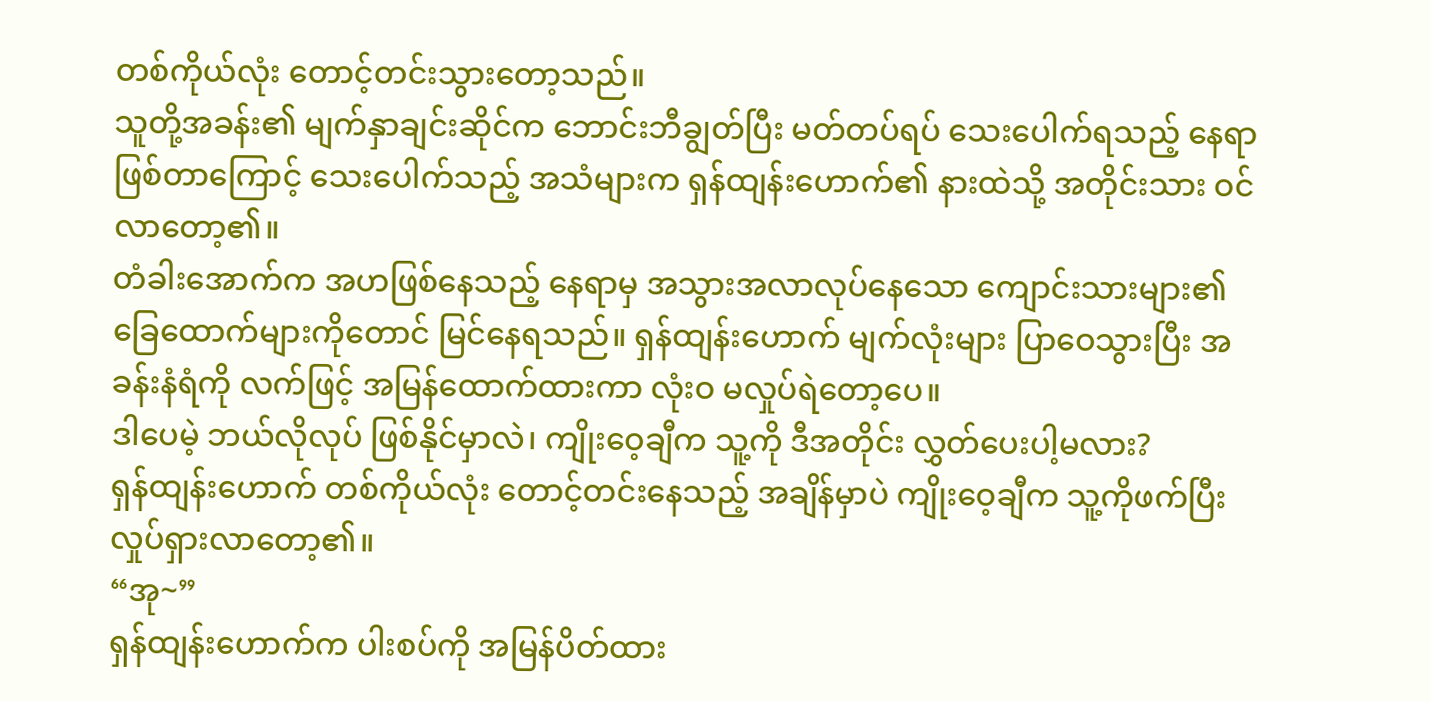တစ်ကိုယ်လုံး တောင့်တင်းသွားတော့သည်။
သူတို့အခန်း၏ မျက်နှာချင်းဆိုင်က ဘောင်းဘီချွတ်ပြီး မတ်တပ်ရပ် သေးပေါက်ရသည့် နေရာဖြစ်တာကြောင့် သေးပေါက်သည့် အသံများက ရှန်ထျန်းဟောက်၏ နားထဲသို့ အတိုင်းသား ဝင်လာတော့၏။
တံခါးအောက်က အဟဖြစ်နေသည့် နေရာမှ အသွားအလာလုပ်နေသော ကျောင်းသားများ၏ ခြေထောက်များကိုတောင် မြင်နေရသည်။ ရှန်ထျန်းဟောက် မျက်လုံးများ ပြာဝေသွားပြီး အခန်းနံရံကို လက်ဖြင့် အမြန်ထောက်ထားကာ လုံးဝ မလှုပ်ရဲတော့ပေ။
ဒါပေမဲ့ ဘယ်လိုလုပ် ဖြစ်နိုင်မှာလဲ၊ ကျိုးဝေ့ချီက သူ့ကို ဒီအတိုင်း လွှတ်ပေးပါ့မလား?
ရှန်ထျန်းဟောက် တစ်ကိုယ်လုံး တောင့်တင်းနေသည့် အချိန်မှာပဲ ကျိုးဝေ့ချီက သူ့ကိုဖက်ပြီး လှုပ်ရှားလာတော့၏။
“အု~”
ရှန်ထျန်းဟောက်က ပါးစပ်ကို အမြန်ပိတ်ထား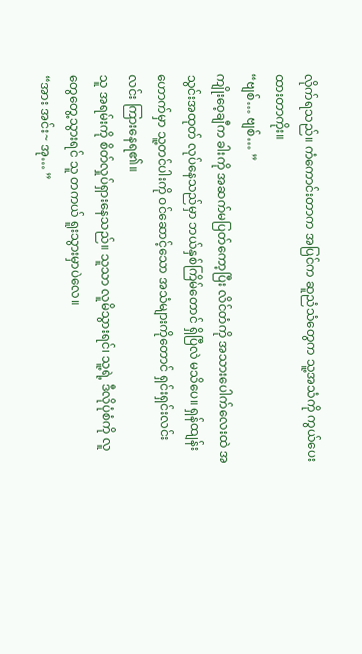လိုက်ရသည်။ ကံကောင်းတာက အပြင်က ဆူညံသံတွေက သူ့အသံကို ကွယ်ပေးထားတာကိုး။
“ဗျစ်… ဗျစ်… ”
ကျိုးဝေ့ချီက ခါးကို အဆက်မပြတ်ကော့ပြီး လိင်တံကို အသားပေါက်လေးထဲ အသွင်းအထုတ် လုပ်နေသည်မှာ ဘယ်နှစ်ကြိမ်တောင် ရှိပြီလဲ မသိပေ။ ရှန်ထျန်းဟောက်မှာ သူ့တင်ပါးကို ဝင်ဆောင့်သော အသံများကိုတောင် ရှင်းရှင်းလင်းလင်း ကြားနေရ၏။
သူ အရမ်းကို စိတ်လှုပ်ရှားနေသည်။ သူသာ လူမိသွားရင်၊ သူ့ရဲ့ ဒီလိုပုံစံကို လူတွေတွေ့သွားရင် သူ တကယ် ရူးသွားမှာပဲလေ။
“အား အင်း~ အု… ”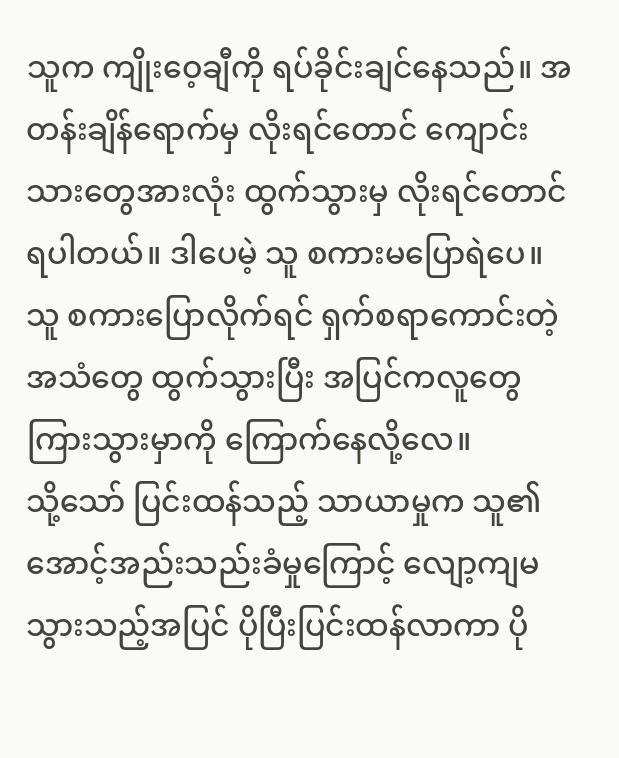သူက ကျိုးဝေ့ချီကို ရပ်ခိုင်းချင်နေသည်။ အတန်းချိန်ရောက်မှ လိုးရင်တောင် ကျောင်းသားတွေအားလုံး ထွက်သွားမှ လိုးရင်တောင် ရပါတယ်။ ဒါပေမဲ့ သူ စကားမပြောရဲပေ။ သူ စကားပြောလိုက်ရင် ရှက်စရာကောင်းတဲ့ အသံတွေ ထွက်သွားပြီး အပြင်ကလူတွေ ကြားသွားမှာကို ကြောက်နေလို့လေ။
သို့သော် ပြင်းထန်သည့် သာယာမှုက သူ၏အောင့်အည်းသည်းခံမှုကြောင့် လျော့ကျမသွားသည့်အပြင် ပိုပြီးပြင်းထန်လာကာ ပို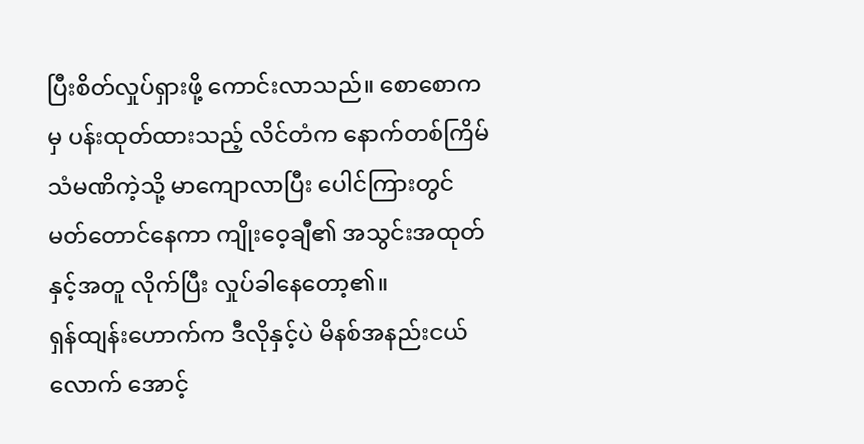ပြီးစိတ်လှုပ်ရှားဖို့ ကောင်းလာသည်။ စောစောကမှ ပန်းထုတ်ထားသည့် လိင်တံက နောက်တစ်ကြိမ် သံမဏိကဲ့သို့ မာကျောလာပြီး ပေါင်ကြားတွင် မတ်တောင်နေကာ ကျိုးဝေ့ချီ၏ အသွင်းအထုတ်နှင့်အတူ လိုက်ပြီး လှုပ်ခါနေတော့၏။
ရှန်ထျန်းဟောက်က ဒီလိုနှင့်ပဲ မိနစ်အနည်းငယ်လောက် အောင့်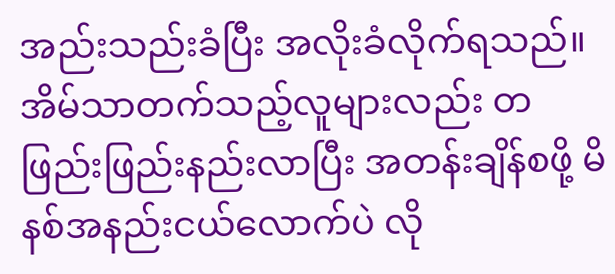အည်းသည်းခံပြီး အလိုးခံလိုက်ရသည်။ အိမ်သာတက်သည့်လူများလည်း တဖြည်းဖြည်းနည်းလာပြီး အတန်းချိန်စဖို့ မိနစ်အနည်းငယ်လောက်ပဲ လို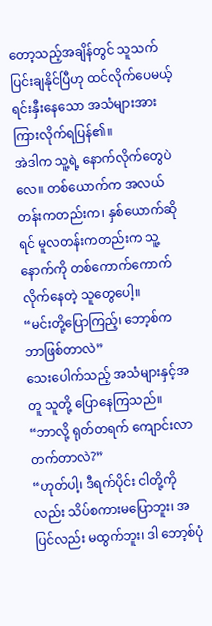တော့သည့်အချိန်တွင် သူသက်ပြင်းချနိုင်ပြီဟု ထင်လိုက်ပေမယ့် ရင်းနှီးနေသော အသံများအား ကြားလိုက်ရပြန်၏။
အဲဒါက သူ့ရဲ့ နောက်လိုက်တွေပဲလေ။ တစ်ယောက်က အလယ်တန်းကတည်းက၊ နှစ်ယောက်ဆိုရင် မူလတန်းကတည်းက သူ့နောက်ကို တစ်ကောက်ကောက်လိုက်နေတဲ့ သူတွေပေါ့။
“မင်းတို့ပြောကြည့်၊ ဘော့စ်က ဘာဖြစ်တာလဲ”
သေးပေါက်သည့် အသံများနှင့်အတူ သူတို့ ပြောနေကြသည်။
“ဘာလို့ ရုတ်တရက် ကျောင်းလာတက်တာလဲ?”
“ဟုတ်ပါ့၊ ဒီရက်ပိုင်း ငါတို့ကိုလည်း သိပ်စကားမပြောဘူး၊ အပြင်လည်း မထွက်ဘူး၊ ဒါ ဘော့စ်ပုံ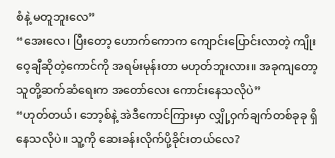စံနဲ့ မတူဘူးလေ”
“အေးလေ၊ ပြီးတော့ ဟောက်ကောက ကျောင်းပြောင်းလာတဲ့ ကျိုးဝေ့ချီဆိုတဲ့ကောင်ကို အရမ်းမုန်းတာ မဟုတ်ဘူးလား။ အခုကျတော့ သူတို့ဆက်ဆံရေးက အတော်လေး ကောင်းနေသလိုပဲ”
“ဟုတ်တယ်၊ ဘော့စ်နဲ့ အဲဒီကောင်ကြားမှာ လျှို့ဝှက်ချက်တစ်ခုခု ရှိနေသလိုပဲ။ သူ့ကို ဆေးခန်းလိုက်ပို့ခိုင်းတယ်လေ?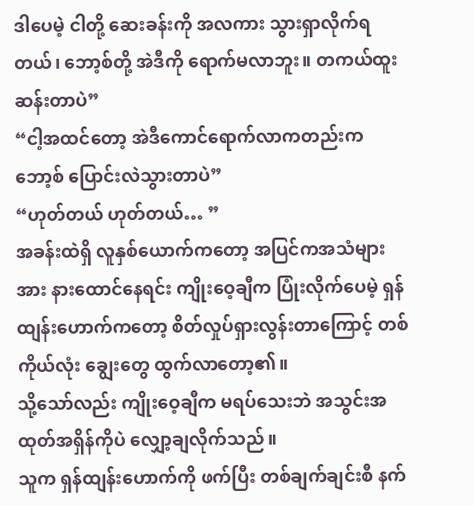ဒါပေမဲ့ ငါတို့ ဆေးခန်းကို အလကား သွားရှာလိုက်ရတယ်၊ ဘော့စ်တို့ အဲဒီကို ရောက်မလာဘူး။ တကယ်ထူးဆန်းတာပဲ”
“ငါ့အထင်တော့ အဲဒီကောင်ရောက်လာကတည်းက ဘော့စ် ပြောင်းလဲသွားတာပဲ”
“ဟုတ်တယ် ဟုတ်တယ်… ”
အခန်းထဲရှိ လူနှစ်ယောက်ကတော့ အပြင်ကအသံများအား နားထောင်နေရင်း ကျိုးဝေ့ချီက ပြုံးလိုက်ပေမဲ့ ရှန်ထျန်းဟောက်ကတော့ စိတ်လှုပ်ရှားလွန်းတာကြောင့် တစ်ကိုယ်လုံး ချွေးတွေ ထွက်လာတော့၏။
သို့သော်လည်း ကျိုးဝေ့ချီက မရပ်သေးဘဲ အသွင်းအထုတ်အရှိန်ကိုပဲ လျှော့ချလိုက်သည်။
သူက ရှန်ထျန်းဟောက်ကို ဖက်ပြီး တစ်ချက်ချင်းစီ နက်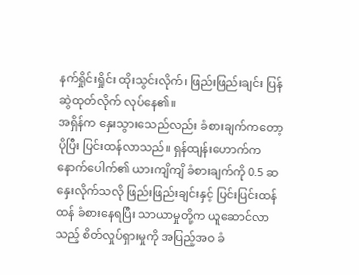နက်ရှိုင်းရှိုင်း ထိုးသွင်းလိုက်၊ ဖြည်းဖြည်းချင်း ပြန်ဆွဲထုတ်လိုက် လုပ်နေ၏။
အရှိန်က နှေးသွားသေည်လည်း ခံစားချက်ကတော့ ပိုပြီး ပြင်းထန်လာသည်။ ရှန်ထျန်းဟောက်က နောက်ပေါက်၏ ယားကျိကျိ ခံစားချက်ကို 0.5 ဆ နှေးလိုက်သလို ဖြည်းဖြည်းချင်းနှင့် ပြင်းပြင်းထန်ထန် ခံစားနေရပြီး သာယာမှုတို့က ယူဆောင်လာသည့် စိတ်လှုပ်ရှားမှုကို အပြည့်အဝ ခံ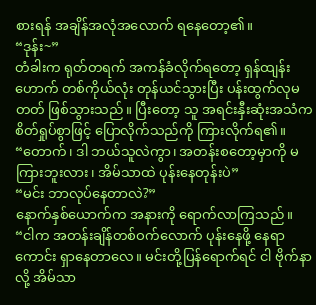စားရန် အချိန်အလုံအလောက် ရနေတော့၏။
“ဒုန်း~”
တံခါးက ရုတ်တရက် အကန်ခံလိုက်ရတော့ ရှန်ထျန်းဟောက် တစ်ကိုယ်လုံး တုန်ယင်သွားပြီး ပန်းထွက်လုမတတ် ဖြစ်သွားသည်။ ပြီးတော့ သူ အရင်းနှီးဆုံးအသံက စိတ်ရှုပ်စွာဖြင့် ပြောလိုက်သည်ကို ကြားလိုက်ရ၏။
“တောက်၊ ဒါ ဘယ်သူလဲကွာ၊ အတန်းစတော့မှာကို မကြားဘူးလား၊ အိမ်သာထဲ ပုန်းနေတုန်းပဲ”
“မင်း ဘာလုပ်နေတာလဲ?”
နောက်နှစ်ယောက်က အနားကို ရောက်လာကြသည်။
“ငါက အတန်းချိန်တစ်ဝက်လောက် ပုန်းနေဖို့ နေရာကောင်း ရှာနေတာလေ။ မင်းတို့ပြန်ရောက်ရင် ငါ ဗိုက်နာလို့ အိမ်သာ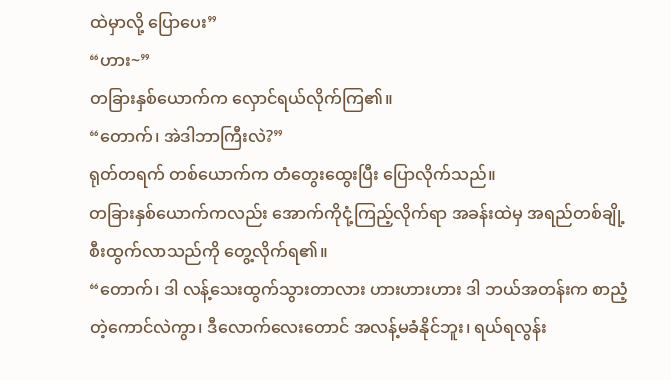ထဲမှာလို့ ပြောပေး”
“ဟား~”
တခြားနှစ်ယောက်က လှောင်ရယ်လိုက်ကြ၏။
“တောက်၊ အဲဒါဘာကြီးလဲ?”
ရုတ်တရက် တစ်ယောက်က တံတွေးထွေးပြီး ပြောလိုက်သည်။
တခြားနှစ်ယောက်ကလည်း အောက်ကိုငုံ့ကြည့်လိုက်ရာ အခန်းထဲမှ အရည်တစ်ချို့ စီးထွက်လာသည်ကို တွေ့လိုက်ရ၏။
“တောက်၊ ဒါ လန့်သေးထွက်သွားတာလား ဟားဟားဟား ဒါ ဘယ်အတန်းက စာညံ့တဲ့ကောင်လဲကွာ၊ ဒီလောက်လေးတောင် အလန့်မခံနိုင်ဘူး၊ ရယ်ရလွန်း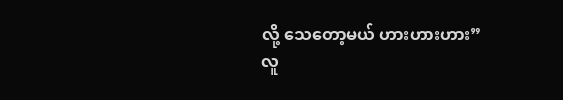လို့ သေတော့မယ် ဟားဟားဟား”
လူ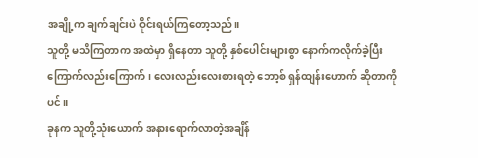အချို့က ချက်ချင်းပဲ ဝိုင်းရယ်ကြတော့သည်။
သူတို့ မသိကြတာက အထဲမှာ ရှိနေတာ သူတို့ နှစ်ပေါင်းများစွာ နောက်ကလိုက်ခဲ့ပြီး ကြောက်လည်းကြောက်၊ လေးလည်းလေးစားရတဲ့ ဘော့စ် ရှန်ထျန်းဟောက် ဆိုတာကိုပင်။
ခုနက သူတို့သုံးယောက် အနားရောက်လာတဲ့အချိန်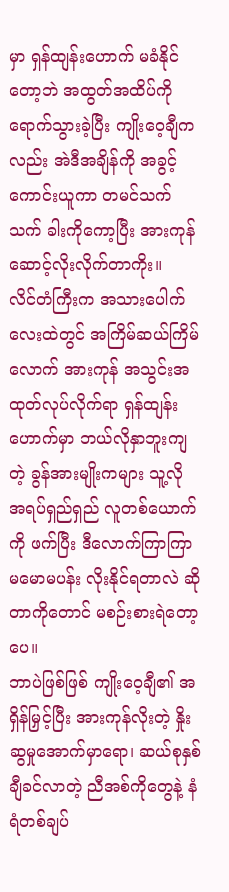မှာ ရှန်ထျန်းဟောက် မခံနိုင်တော့ဘဲ အထွတ်အထိပ်ကို ရောက်သွားခဲ့ပြီး ကျိုးဝေ့ချီကလည်း အဲဒီအချိန်ကို အခွင့်ကောင်းယူကာ တမင်သက်သက် ခါးကိုကော့ပြီး အားကုန် ဆောင့်လိုးလိုက်တာကိုး။
လိင်တံကြီးက အသားပေါက်လေးထဲတွင် အကြိမ်ဆယ်ကြိမ်လောက် အားကုန် အသွင်းအထုတ်လုပ်လိုက်ရာ ရှန်ထျန်းဟောက်မှာ ဘယ်လိုနှာဘူးကျတဲ့ ခွန်အားမျိုးကများ သူ့လို အရပ်ရှည်ရှည် လူတစ်ယောက်ကို ဖက်ပြီး ဒီလောက်ကြာကြာ မမောမပန်း လိုးနိုင်ရတာလဲ ဆိုတာကိုတောင် မစဉ်းစားရဲတော့ပေ။
ဘာပဲဖြစ်ဖြစ် ကျိုးဝေ့ချီ၏ အရှိန်မြှင့်ပြီး အားကုန်လိုးတဲ့ နှိုးဆွမှုအောက်မှာရော၊ ဆယ်စုနှစ်ချီခင်လာတဲ့ ညီအစ်ကိုတွေနဲ့ နံရံတစ်ချပ်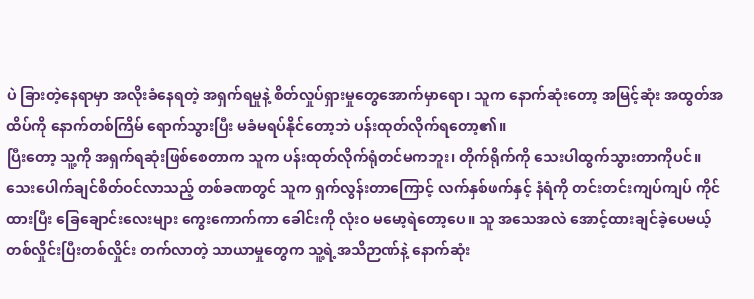ပဲ ခြားတဲ့နေရာမှာ အလိုးခံနေရတဲ့ အရှက်ရမှုနဲ့ စိတ်လှုပ်ရှားမှုတွေအောက်မှာရော၊ သူက နောက်ဆုံးတော့ အမြင့်ဆုံး အထွတ်အထိပ်ကို နောက်တစ်ကြိမ် ရောက်သွားပြီး မခံမရပ်နိုင်တော့ဘဲ ပန်းထုတ်လိုက်ရတော့၏။
ပြီးတော့ သူ့ကို အရှက်ရဆုံးဖြစ်စေတာက သူက ပန်းထုတ်လိုက်ရုံတင်မကဘူး၊ တိုက်ရိုက်ကို သေးပါထွက်သွားတာကိုပင်။
သေးပေါက်ချင်စိတ်ဝင်လာသည့် တစ်ခဏတွင် သူက ရှက်လွန်းတာကြောင့် လက်နှစ်ဖက်နှင့် နံရံကို တင်းတင်းကျပ်ကျပ် ကိုင်ထားပြီး ခြေချောင်းလေးများ ကွေးကောက်ကာ ခေါင်းကို လုံးဝ မမော့ရဲတော့ပေ။ သူ အသေအလဲ အောင့်ထားချင်ခဲ့ပေမယ့် တစ်လှိုင်းပြီးတစ်လှိုင်း တက်လာတဲ့ သာယာမှုတွေက သူ့ရဲ့အသိဉာဏ်နဲ့ နောက်ဆုံး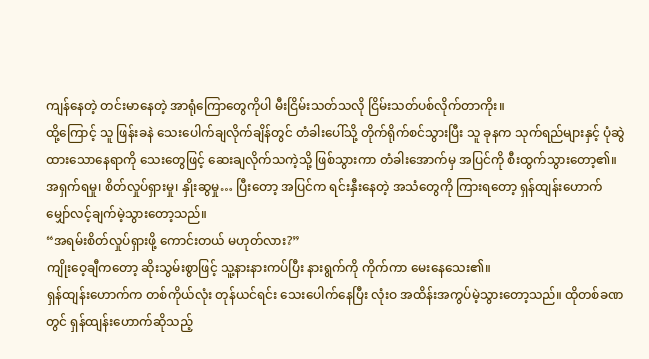ကျန်နေတဲ့ တင်းမာနေတဲ့ အာရုံကြောတွေကိုပါ မီးငြိမ်းသတ်သလို ငြိမ်းသတ်ပစ်လိုက်တာကိုး။
ထို့ကြောင့် သူ ဖြန်းခနဲ သေးပေါက်ချလိုက်ချိန်တွင် တံခါးပေါ်သို့ တိုက်ရိုက်စင်သွားပြီး သူ ခုနက သုက်ရည်များနှင့် ပုံဆွဲထားသောနေရာကို သေးတွေဖြင့် ဆေးချလိုက်သကဲ့သို့ ဖြစ်သွားကာ တံခါးအောက်မှ အပြင်ကို စီးထွက်သွားတော့၏။
အရှက်ရမှု၊ စိတ်လှုပ်ရှားမှု၊ နှိုးဆွမှု… ပြီးတော့ အပြင်က ရင်းနှီးနေတဲ့ အသံတွေကို ကြားရတော့ ရှန်ထျန်းဟောက် မျှော်လင့်ချက်မဲ့သွားတော့သည်။
“အရမ်းစိတ်လှုပ်ရှားဖို့ ကောင်းတယ် မဟုတ်လား?”
ကျိုးဝေ့ချီကတော့ ဆိုးသွမ်းစွာဖြင့် သူ့နားနားကပ်ပြီး နားရွက်ကို ကိုက်ကာ မေးနေသေး၏။
ရှန်ထျန်းဟောက်က တစ်ကိုယ်လုံး တုန်ယင်ရင်း သေးပေါက်နေပြီး လုံးဝ အထိန်းအကွပ်မဲ့သွားတော့သည်။ ထိုတစ်ခဏတွင် ရှန်ထျန်းဟောက်ဆိုသည့်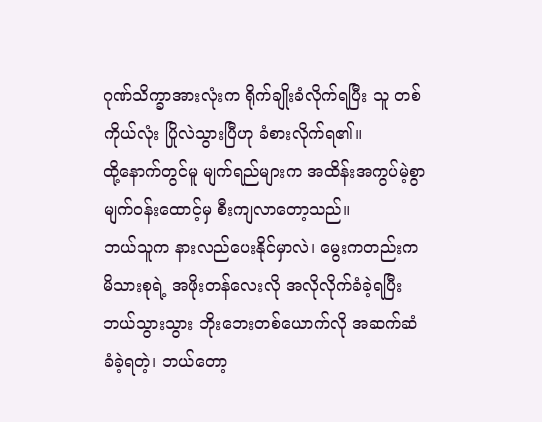ဂုဏ်သိက္ခာအားလုံးက ရိုက်ချိုးခံလိုက်ရပြီး သူ တစ်ကိုယ်လုံး ပြိုလဲသွားပြီဟု ခံစားလိုက်ရ၏။
ထို့နောက်တွင်မူ မျက်ရည်များက အထိန်းအကွပ်မဲ့စွာ မျက်၀န်းထောင့်မှ စီးကျလာတော့သည်။
ဘယ်သူက နားလည်ပေးနိုင်မှာလဲ၊ မွေးကတည်းက မိသားစုရဲ့ အဖိုးတန်လေးလို အလိုလိုက်ခံခဲ့ရပြီး ဘယ်သွားသွား ဘိုးဘေးတစ်ယောက်လို အဆက်ဆံခံခဲ့ရတဲ့၊ ဘယ်တော့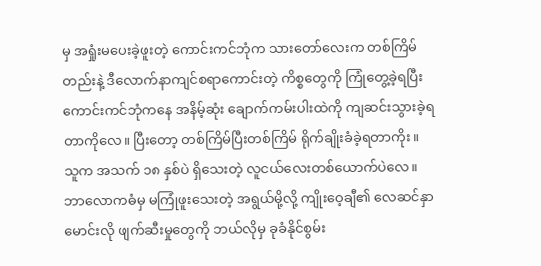မှ အရှုံးမပေးခဲ့ဖူးတဲ့ ကောင်းကင်ဘုံက သားတော်လေးက တစ်ကြိမ်တည်းနဲ့ ဒီလောက်နာကျင်စရာကောင်းတဲ့ ကိစ္စတွေကို ကြုံတွေ့ခဲ့ရပြီး ကောင်းကင်ဘုံကနေ အနိမ့်ဆုံး ချောက်ကမ်းပါးထဲကို ကျဆင်းသွားခဲ့ရတာကိုလေ။ ပြီးတော့ တစ်ကြိမ်ပြီးတစ်ကြိမ် ရိုက်ချိုးခံခဲ့ရတာကိုး။
သူက အသက် ၁၈ နှစ်ပဲ ရှိသေးတဲ့ လူငယ်လေးတစ်ယောက်ပဲလေ။ ဘာလောကဓံမှ မကြုံဖူးသေးတဲ့ အရွယ်မို့လို့ ကျိုးဝေ့ချီ၏ လေဆင်နှာမောင်းလို ဖျက်ဆီးမှုတွေကို ဘယ်လိုမှ ခုခံနိုင်စွမ်း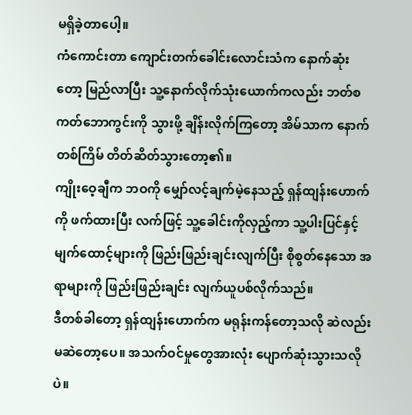မရှိခဲ့တာပေါ့။
ကံကောင်းတာ ကျောင်းတက်ခေါင်းလောင်းသံက နောက်ဆုံးတော့ မြည်လာပြီး သူ့နောက်လိုက်သုံးယောက်ကလည်း ဘတ်စကတ်ဘောကွင်းကို သွားဖို့ ချိန်းလိုက်ကြတော့ အိမ်သာက နောက်တစ်ကြိမ် တိတ်ဆိတ်သွားတော့၏။
ကျိုးဝေ့ချီက ဘဝကို မျှော်လင့်ချက်မဲ့နေသည့် ရှန်ထျန်းဟောက်ကို ဖက်ထားပြီး လက်ဖြင့် သူ့ခေါင်းကိုလှည့်ကာ သူ့ပါးပြင်နှင့် မျက်ထောင့်များကို ဖြည်းဖြည်းချင်းလျက်ပြီး စိုစွတ်နေသော အရာများကို ဖြည်းဖြည်းချင်း လျက်ယူပစ်လိုက်သည်။
ဒီတစ်ခါတော့ ရှန်ထျန်းဟောက်က မရုန်းကန်တော့သလို ဆဲလည်းမဆဲတော့ပေ။ အသက်ဝင်မှုတွေအားလုံး ပျောက်ဆုံးသွားသလိုပဲ။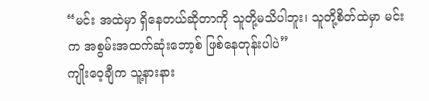“မင်း အထဲမှာ ရှိနေတယ်ဆိုတာကို သူတို့မသိပါဘူး၊ သူတို့စိတ်ထဲမှာ မင်းက အစွမ်းအထက်ဆုံးဘော့စ် ဖြစ်နေတုန်းပါပဲ”
ကျိုးဝေ့ချီက သူ့နားနား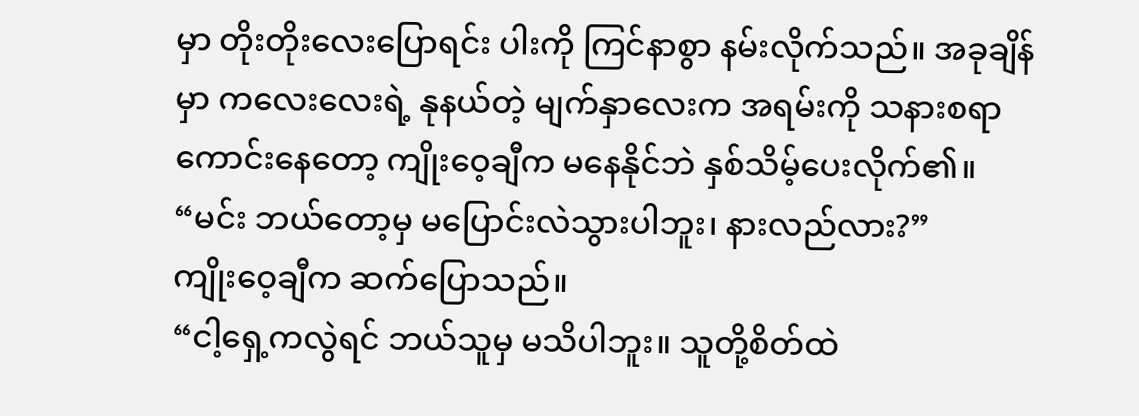မှာ တိုးတိုးလေးပြောရင်း ပါးကို ကြင်နာစွာ နမ်းလိုက်သည်။ အခုချိန်မှာ ကလေးလေးရဲ့ နုနယ်တဲ့ မျက်နှာလေးက အရမ်းကို သနားစရာကောင်းနေတော့ ကျိုးဝေ့ချီက မနေနိုင်ဘဲ နှစ်သိမ့်ပေးလိုက်၏။
“မင်း ဘယ်တော့မှ မပြောင်းလဲသွားပါဘူး၊ နားလည်လား?”
ကျိုးဝေ့ချီက ဆက်ပြောသည်။
“ငါ့ရှေ့ကလွဲရင် ဘယ်သူမှ မသိပါဘူး။ သူတို့စိတ်ထဲ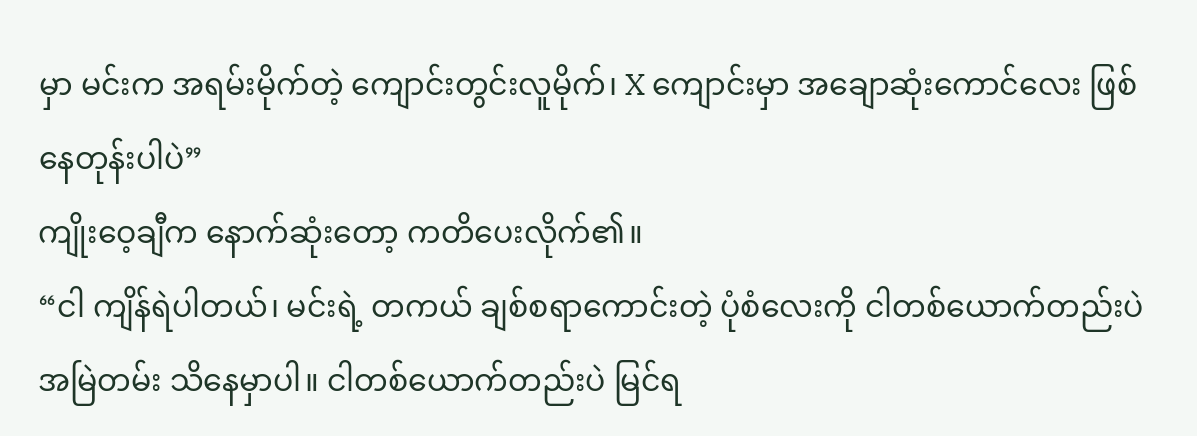မှာ မင်းက အရမ်းမိုက်တဲ့ ကျောင်းတွင်းလူမိုက်၊ X ကျောင်းမှာ အချောဆုံးကောင်လေး ဖြစ်နေတုန်းပါပဲ”
ကျိုးဝေ့ချီက နောက်ဆုံးတော့ ကတိပေးလိုက်၏။
“ငါ ကျိန်ရဲပါတယ်၊ မင်းရဲ့ တကယ် ချစ်စရာကောင်းတဲ့ ပုံစံလေးကို ငါတစ်ယောက်တည်းပဲ အမြဲတမ်း သိနေမှာပါ။ ငါတစ်ယောက်တည်းပဲ မြင်ရ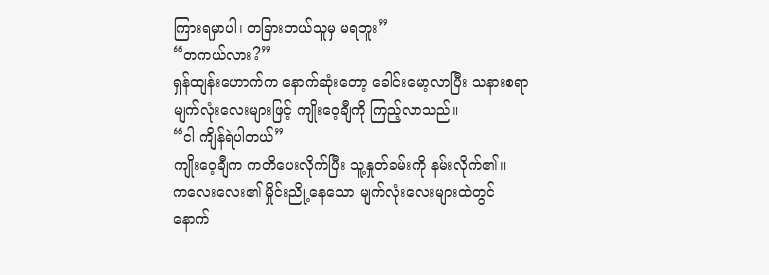ကြားရမှာပါ၊ တခြားဘယ်သူမှ မရဘူး”
“တကယ်လား?”
ရှန်ထျန်းဟောက်က နောက်ဆုံးတော့ ခေါင်းမော့လာပြီး သနားစရာ မျက်လုံးလေးများဖြင့် ကျိုးဝေ့ချီကို ကြည့်လာသည်။
“ငါ ကျိန်ရဲပါတယ်”
ကျိုးဝေ့ချီက ကတိပေးလိုက်ပြီး သူ့နှုတ်ခမ်းကို နမ်းလိုက်၏။
ကလေးလေး၏ မှိုင်းညို့နေသော မျက်လုံးလေးများထဲတွင် နောက်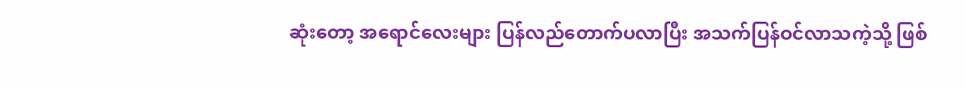ဆုံးတော့ အရောင်လေးများ ပြန်လည်တောက်ပလာပြီး အသက်ပြန်ဝင်လာသကဲ့သို့ ဖြစ်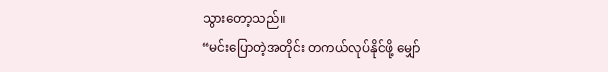သွားတော့သည်။
“မင်းပြောတဲ့အတိုင်း တကယ်လုပ်နိုင်ဖို့ မျှော်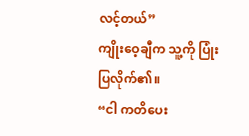လင့်တယ်”
ကျိုးဝေ့ချီက သူ့ကို ပြုံးပြလိုက်၏။
“ငါ ကတိပေး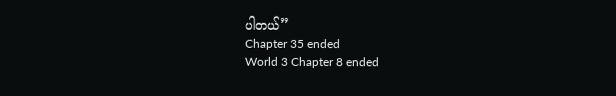ပါတယ်”
Chapter 35 ended
World 3 Chapter 8 ended